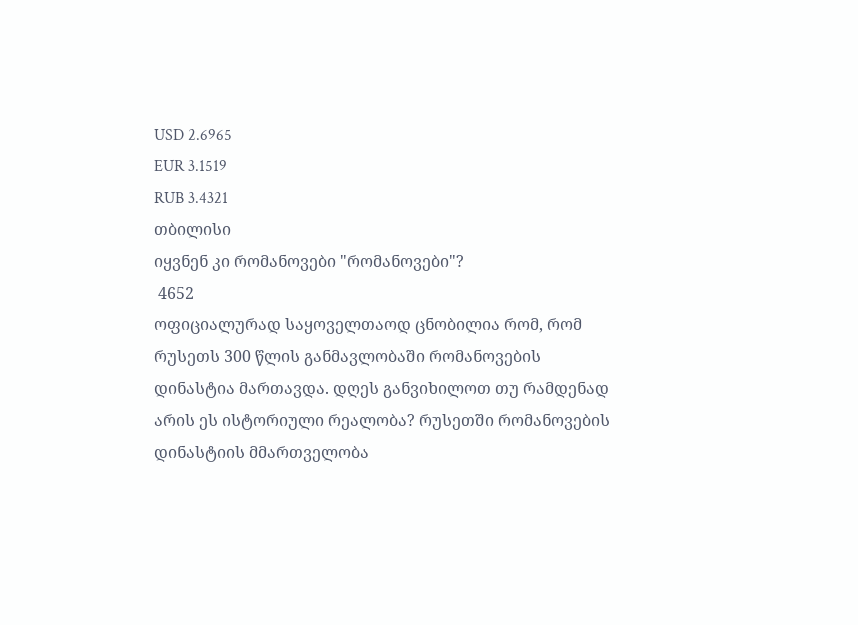USD 2.6965
EUR 3.1519
RUB 3.4321
თბილისი
იყვნენ კი რომანოვები "რომანოვები"?
 4652
ოფიციალურად საყოველთაოდ ცნობილია რომ, რომ რუსეთს 300 წლის განმავლობაში რომანოვების დინასტია მართავდა. დღეს განვიხილოთ თუ რამდენად არის ეს ისტორიული რეალობა? რუსეთში რომანოვების დინასტიის მმართველობა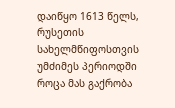დაიწყო 1613 წელს, რუსეთის სახელმწიფოსთვის უმძიმეს პერიოდში როცა მას გაქრობა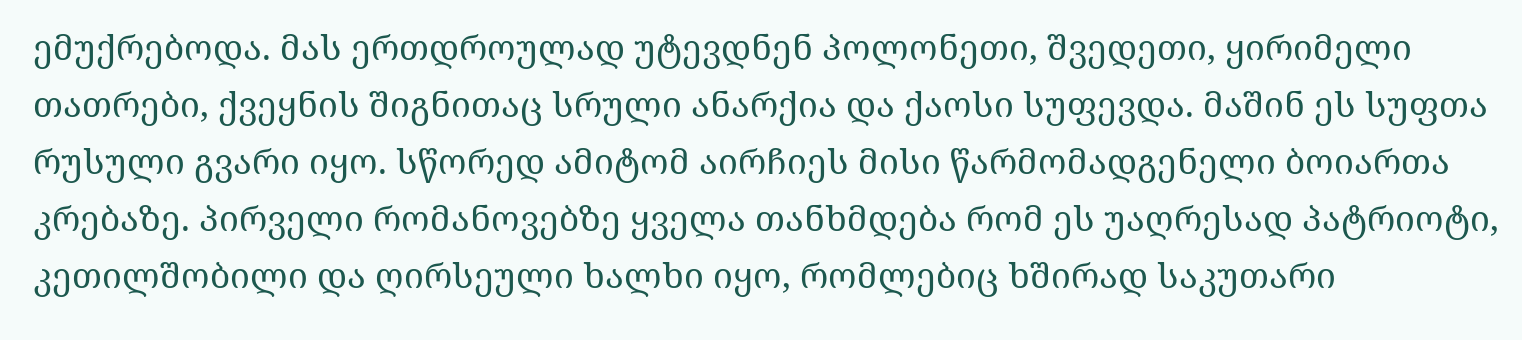ემუქრებოდა. მას ერთდროულად უტევდნენ პოლონეთი, შვედეთი, ყირიმელი თათრები, ქვეყნის შიგნითაც სრული ანარქია და ქაოსი სუფევდა. მაშინ ეს სუფთა რუსული გვარი იყო. სწორედ ამიტომ აირჩიეს მისი წარმომადგენელი ბოიართა კრებაზე. პირველი რომანოვებზე ყველა თანხმდება რომ ეს უაღრესად პატრიოტი, კეთილშობილი და ღირსეული ხალხი იყო, რომლებიც ხშირად საკუთარი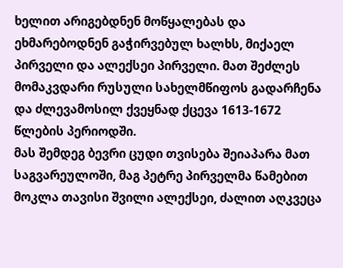ხელით არიგებდნენ მოწყალებას და ეხმარებოდნენ გაჭირვებულ ხალხს, მიქაელ პირველი და ალექსეი პირველი. მათ შეძლეს მომაკვდარი რუსული სახელმწიფოს გადარჩენა და ძლევამოსილ ქვეყნად ქცევა 1613-1672 წლების პერიოდში.
მას შემდეგ ბევრი ცუდი თვისება შეიაპარა მათ საგვარეულოში, მაგ პეტრე პირველმა წამებით მოკლა თავისი შვილი ალექსეი, ძალით აღკვეცა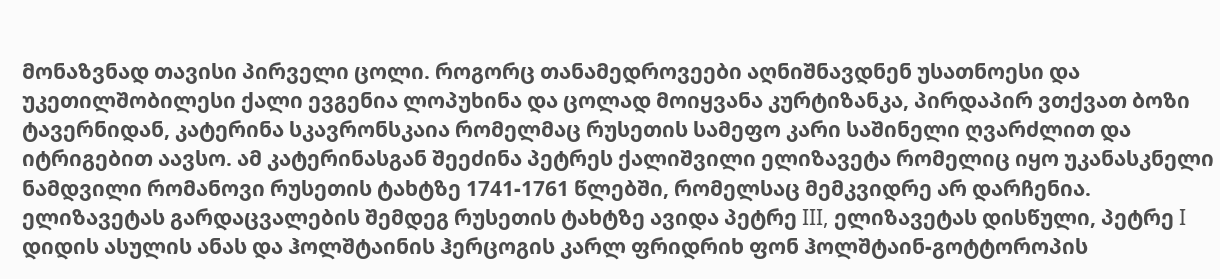მონაზვნად თავისი პირველი ცოლი. როგორც თანამედროვეები აღნიშნავდნენ უსათნოესი და უკეთილშობილესი ქალი ევგენია ლოპუხინა და ცოლად მოიყვანა კურტიზანკა, პირდაპირ ვთქვათ ბოზი ტავერნიდან, კატერინა სკავრონსკაია რომელმაც რუსეთის სამეფო კარი საშინელი ღვარძლით და იტრიგებით აავსო. ამ კატერინასგან შეეძინა პეტრეს ქალიშვილი ელიზავეტა რომელიც იყო უკანასკნელი ნამდვილი რომანოვი რუსეთის ტახტზე 1741-1761 წლებში, რომელსაც მემკვიდრე არ დარჩენია.
ელიზავეტას გარდაცვალების შემდეგ რუსეთის ტახტზე ავიდა პეტრე III, ელიზავეტას დისწული, პეტრე I დიდის ასულის ანას და ჰოლშტაინის ჰერცოგის კარლ ფრიდრიხ ფონ ჰოლშტაინ-გოტტოროპის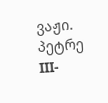ვაჟი. პეტრე III-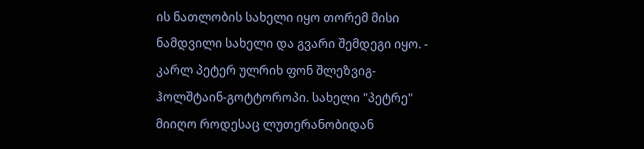ის ნათლობის სახელი იყო თორემ მისი ნამდვილი სახელი და გვარი შემდეგი იყო. - კარლ პეტერ ულრიხ ფონ შლეზვიგ-ჰოლშტაინ-გოტტოროპი. სახელი "პეტრე" მიიღო როდესაც ლუთერანობიდან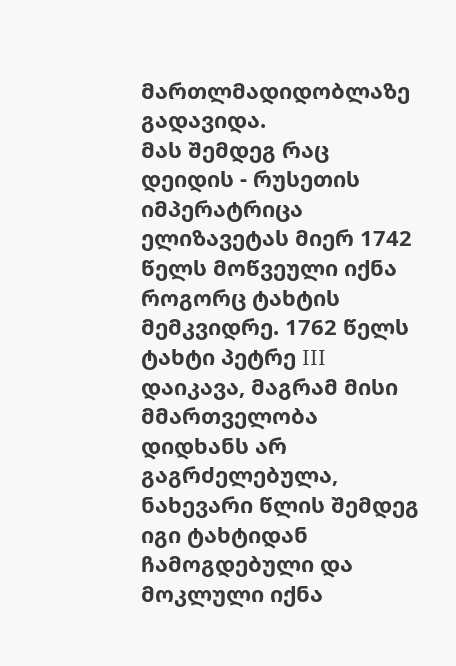მართლმადიდობლაზე გადავიდა.
მას შემდეგ რაც დეიდის - რუსეთის იმპერატრიცა ელიზავეტას მიერ 1742 წელს მოწვეული იქნა როგორც ტახტის მემკვიდრე. 1762 წელს ტახტი პეტრე III დაიკავა, მაგრამ მისი მმართველობა დიდხანს არ გაგრძელებულა, ნახევარი წლის შემდეგ იგი ტახტიდან ჩამოგდებული და მოკლული იქნა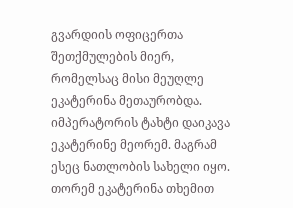გვარდიის ოფიცერთა შეთქმულების მიერ, რომელსაც მისი მეუღლე ეკატერინა მეთაურობდა. იმპერატორის ტახტი დაიკავა ეკატერინე მეორემ. მაგრამ ესეც ნათლობის სახელი იყო. თორემ ეკატერინა თხემით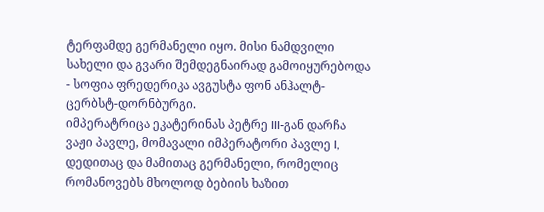ტერფამდე გერმანელი იყო. მისი ნამდვილი სახელი და გვარი შემდეგნაირად გამოიყურებოდა - სოფია ფრედერიკა ავგუსტა ფონ ანჰალტ-ცერბსტ-დორნბურგი.
იმპერატრიცა ეკატერინას პეტრე III-გან დარჩა ვაჟი პავლე, მომავალი იმპერატორი პავლე I, დედითაც და მამითაც გერმანელი, რომელიც რომანოვებს მხოლოდ ბებიის ხაზით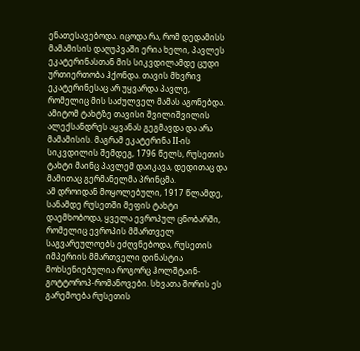ენათესავებოდა. იცოდა რა, რომ დედამისს მამამისის დაღუპვაში ერია ხელი, პავლეს ეკატერინასთან მის სიკვდილამდე ცუდი ურთიერთობა ჰქონდა. თავის მხვრივ ეკატერინესაც არ უყვარდა პავლე, რომელიც მის საძულველ მამას აგონებდა. ამიტომ ტახტზე თავისი შვილიშვილის ალექსანდრეს აყვანას გეგმავდა და არა მამამისის. მაგრამ ეკატერინა II-ის სიკვდილის შემდეგ, 1796 წელს, რუსეთის ტახტი მაინც პავლემ დაიკავა, დედითაც და მამითაც გერმანელმა პრინცმა.
ამ დროიდან მოყოლებული, 1917 წლამდე, სანამდე რუსეთში მეფის ტახტი დაემხობოდა, ყველა ევროპულ ცნობარში, რომელიც ევროპის მმართველ საგვარეულოებს ეძღვნებოდა, რუსეთის იმპერიის მმართველი დინასტია მოხსენიებულია როგორც ჰოლშტაინ-გოტტოროპ-რომანოვები. სხვათა შორის ეს გარემოება რუსეთის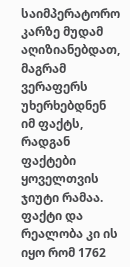საიმპერატორო კარზე მუდამ აღიზიანებდათ, მაგრამ ვერაფერს უხერხებდნენ იმ ფაქტს, რადგან ფაქტები ყოველთვის ჯიუტი რამაა. ფაქტი და რეალობა კი ის იყო რომ 1762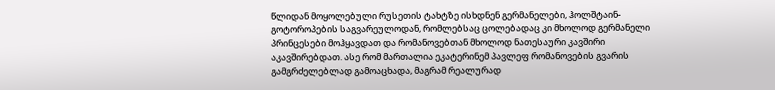წლიდან მოყოლებული რუსეთის ტახტზე ისხდნენ გერმანელები, ჰოლშტაინ-გოტოროპების საგვარეულოდან, რომლებსაც ცოლებადაც კი მხოლოდ გერმანელი პრინცესები მოჰყავდათ და რომანოვებთან მხოლოდ ნათესაური კავშირი აკავშირებდათ. ასე რომ მართალია ეკატერინემ პავლეფ რომანოვების გვარის გამგრძელებლად გამოაცხადა, მაგრამ რეალურად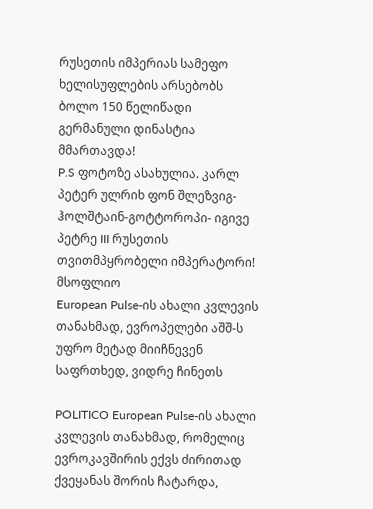რუსეთის იმპერიას სამეფო ხელისუფლების არსებობს ბოლო 150 წელიწადი გერმანული დინასტია მმართავდა!
P.S ფოტოზე ასახულია. კარლ პეტერ ულრიხ ფონ შლეზვიგ-ჰოლშტაინ-გოტტოროპი- იგივე პეტრე III რუსეთის თვითმპყრობელი იმპერატორი!
მსოფლიო
European Pulse-ის ახალი კვლევის თანახმად, ევროპელები აშშ-ს უფრო მეტად მიიჩნევენ საფრთხედ, ვიდრე ჩინეთს

POLITICO European Pulse-ის ახალი კვლევის თანახმად, რომელიც ევროკავშირის ექვს ძირითად ქვეყანას შორის ჩატარდა,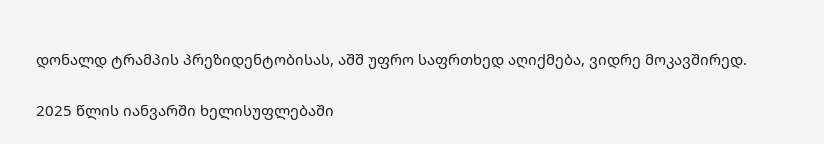დონალდ ტრამპის პრეზიდენტობისას, აშშ უფრო საფრთხედ აღიქმება, ვიდრე მოკავშირედ.

2025 წლის იანვარში ხელისუფლებაში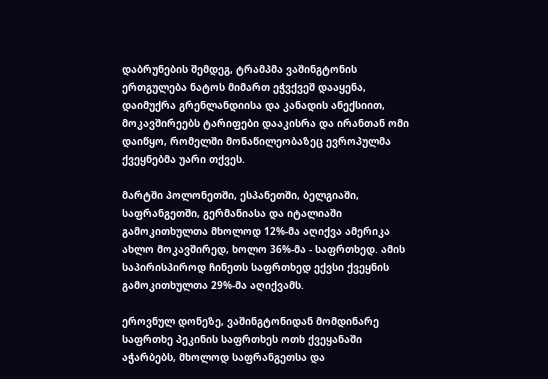დაბრუნების შემდეგ, ტრამპმა ვაშინგტონის ერთგულება ნატოს მიმართ ეჭვქვეშ დააყენა, დაიმუქრა გრენლანდიისა და კანადის ანექსიით, მოკავშირეებს ტარიფები დააკისრა და ირანთან ომი დაიწყო, რომელში მონაწილეობაზეც ევროპულმა ქვეყნებმა უარი თქვეს.

მარტში პოლონეთში, ესპანეთში, ბელგიაში, საფრანგეთში, გერმანიასა და იტალიაში გამოკითხულთა მხოლოდ 12%-მა აღიქვა ამერიკა ახლო მოკავშირედ, ხოლო 36%-მა - საფრთხედ. ამის საპირისპიროდ ჩინეთს საფრთხედ ექვსი ქვეყნის გამოკითხულთა 29%-მა აღიქვამს.

ეროვნულ დონეზე, ვაშინგტონიდან მომდინარე საფრთხე პეკინის საფრთხეს ოთხ ქვეყანაში აჭარბებს, მხოლოდ საფრანგეთსა და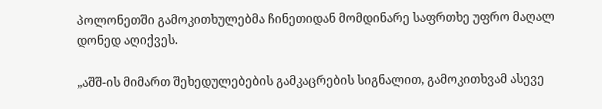პოლონეთში გამოკითხულებმა ჩინეთიდან მომდინარე საფრთხე უფრო მაღალ დონედ აღიქვეს.

„აშშ-ის მიმართ შეხედულებების გამკაცრების სიგნალით, გამოკითხვამ ასევე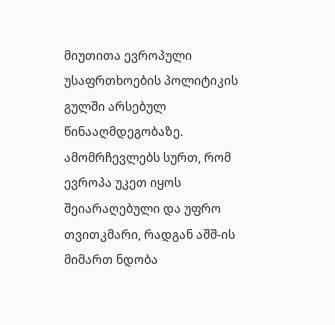მიუთითა ევროპული უსაფრთხოების პოლიტიკის გულში არსებულ წინააღმდეგობაზე. ამომრჩევლებს სურთ, რომ ევროპა უკეთ იყოს შეიარაღებული და უფრო თვითკმარი, რადგან აშშ-ის მიმართ ნდობა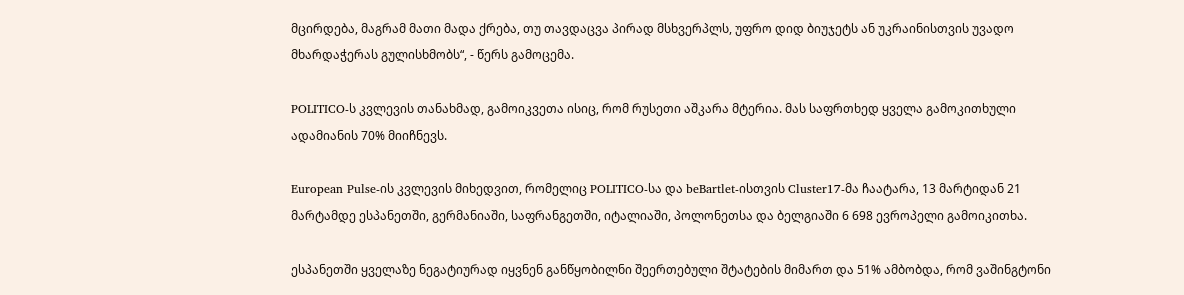მცირდება, მაგრამ მათი მადა ქრება, თუ თავდაცვა პირად მსხვერპლს, უფრო დიდ ბიუჯეტს ან უკრაინისთვის უვადო მხარდაჭერას გულისხმობს“, - წერს გამოცემა.

POLITICO-ს კვლევის თანახმად, გამოიკვეთა ისიც, რომ რუსეთი აშკარა მტერია. მას საფრთხედ ყველა გამოკითხული ადამიანის 70% მიიჩნევს.

European Pulse-ის კვლევის მიხედვით, რომელიც POLITICO-სა და beBartlet-ისთვის Cluster17-მა ჩაატარა, 13 მარტიდან 21 მარტამდე ესპანეთში, გერმანიაში, საფრანგეთში, იტალიაში, პოლონეთსა და ბელგიაში 6 698 ევროპელი გამოიკითხა.

ესპანეთში ყველაზე ნეგატიურად იყვნენ განწყობილნი შეერთებული შტატების მიმართ და 51% ამბობდა, რომ ვაშინგტონი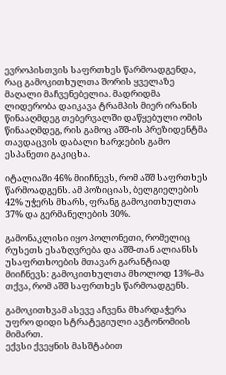ევროპისთვის საფრთხეს წარმოადგენდა, რაც გამოკითხულთა შორის ყველაზე მაღალი მაჩვენებელია. მადრიდმა ლიდერობა დაიკავა ტრამპის მიერ ირანის წინააღმდეგ თებერვალში დაწყებული ომის წინააღმდეგ, რის გამოც აშშ-ის პრეზიდენტმა თავდაცვის დაბალი ხარჯების გამო ესპანეთი გაკიცხა.

იტალიაში 46% მიიჩნევს, რომ აშშ საფრთხეს წარმოადგენს. ამ პოზიციას, ბელგიელების 42% უჭერს მხარს, ფრანგ გამოკითხულთა 37% და გერმანელების 30%.

გამონაკლისი იყო პოლონეთი, რომელიც რუსეთს ესაზღვრება და აშშ-თან ალიანსს უსაფრთხოების მთავარ გარანტიად მიიჩნევს: გამოკითხულთა მხოლოდ 13%-მა თქვა, რომ აშშ საფრთხეს წარმოადგენს.

გამოკითხვამ ასევე აჩვენა მხარდაჭერა უფრო დიდი სტრატეგიული ავტონომიის მიმართ.
ექვსი ქვეყნის მასშტაბით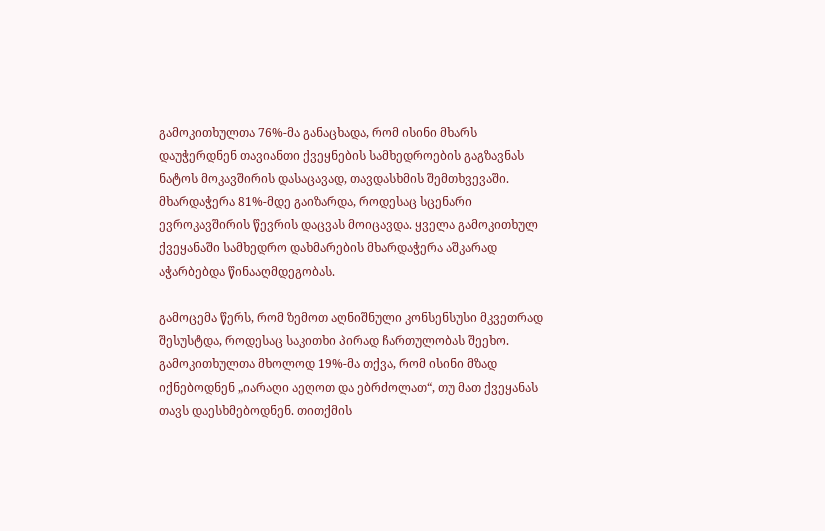გამოკითხულთა 76%-მა განაცხადა, რომ ისინი მხარს დაუჭერდნენ თავიანთი ქვეყნების სამხედროების გაგზავნას ნატოს მოკავშირის დასაცავად, თავდასხმის შემთხვევაში. მხარდაჭერა 81%-მდე გაიზარდა, როდესაც სცენარი ევროკავშირის წევრის დაცვას მოიცავდა. ყველა გამოკითხულ ქვეყანაში სამხედრო დახმარების მხარდაჭერა აშკარად აჭარბებდა წინააღმდეგობას.

გამოცემა წერს, რომ ზემოთ აღნიშნული კონსენსუსი მკვეთრად შესუსტდა, როდესაც საკითხი პირად ჩართულობას შეეხო. გამოკითხულთა მხოლოდ 19%-მა თქვა, რომ ისინი მზად იქნებოდნენ „იარაღი აეღოთ და ებრძოლათ“, თუ მათ ქვეყანას თავს დაესხმებოდნენ. თითქმის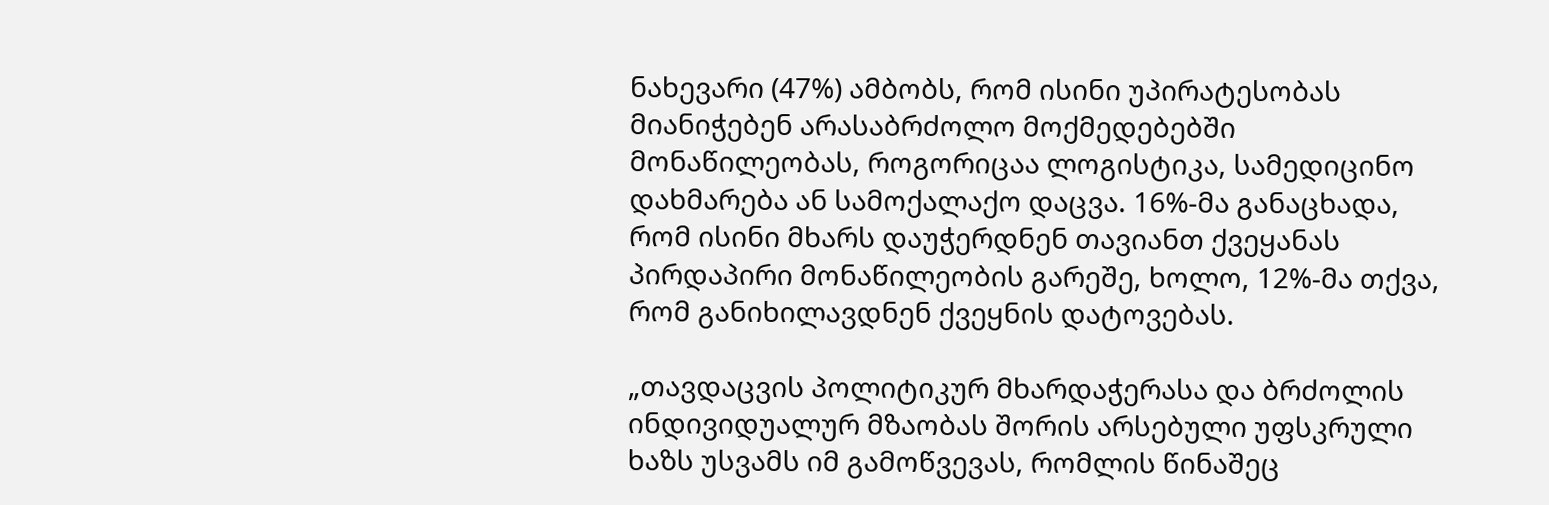ნახევარი (47%) ამბობს, რომ ისინი უპირატესობას მიანიჭებენ არასაბრძოლო მოქმედებებში მონაწილეობას, როგორიცაა ლოგისტიკა, სამედიცინო დახმარება ან სამოქალაქო დაცვა. 16%-მა განაცხადა, რომ ისინი მხარს დაუჭერდნენ თავიანთ ქვეყანას პირდაპირი მონაწილეობის გარეშე, ხოლო, 12%-მა თქვა, რომ განიხილავდნენ ქვეყნის დატოვებას.

„თავდაცვის პოლიტიკურ მხარდაჭერასა და ბრძოლის ინდივიდუალურ მზაობას შორის არსებული უფსკრული ხაზს უსვამს იმ გამოწვევას, რომლის წინაშეც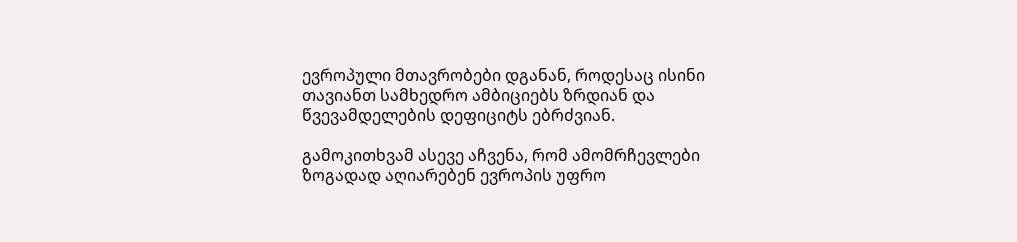ევროპული მთავრობები დგანან, როდესაც ისინი თავიანთ სამხედრო ამბიციებს ზრდიან და წვევამდელების დეფიციტს ებრძვიან.

გამოკითხვამ ასევე აჩვენა, რომ ამომრჩევლები ზოგადად აღიარებენ ევროპის უფრო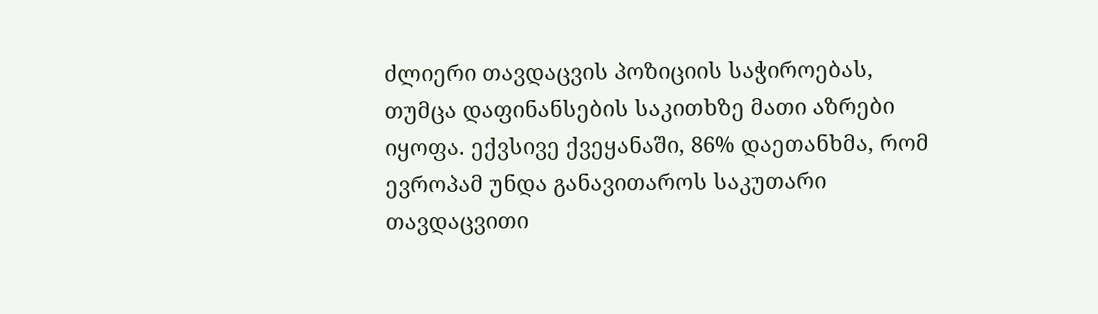ძლიერი თავდაცვის პოზიციის საჭიროებას, თუმცა დაფინანსების საკითხზე მათი აზრები იყოფა. ექვსივე ქვეყანაში, 86% დაეთანხმა, რომ ევროპამ უნდა განავითაროს საკუთარი თავდაცვითი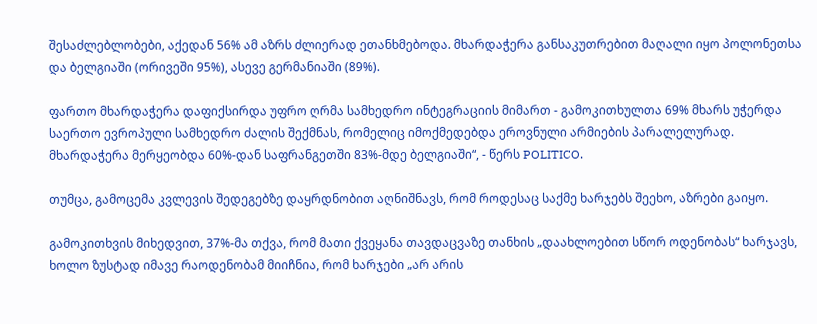შესაძლებლობები, აქედან 56% ამ აზრს ძლიერად ეთანხმებოდა. მხარდაჭერა განსაკუთრებით მაღალი იყო პოლონეთსა და ბელგიაში (ორივეში 95%), ასევე გერმანიაში (89%).

ფართო მხარდაჭერა დაფიქსირდა უფრო ღრმა სამხედრო ინტეგრაციის მიმართ - გამოკითხულთა 69% მხარს უჭერდა საერთო ევროპული სამხედრო ძალის შექმნას, რომელიც იმოქმედებდა ეროვნული არმიების პარალელურად. მხარდაჭერა მერყეობდა 60%-დან საფრანგეთში 83%-მდე ბელგიაში“, - წერს POLITICO.

თუმცა, გამოცემა კვლევის შედეგებზე დაყრდნობით აღნიშნავს, რომ როდესაც საქმე ხარჯებს შეეხო, აზრები გაიყო.

გამოკითხვის მიხედვით, 37%-მა თქვა, რომ მათი ქვეყანა თავდაცვაზე თანხის „დაახლოებით სწორ ოდენობას“ ხარჯავს, ხოლო ზუსტად იმავე რაოდენობამ მიიჩნია, რომ ხარჯები „არ არის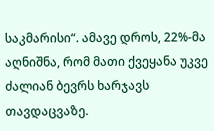საკმარისი“. ამავე დროს, 22%-მა აღნიშნა, რომ მათი ქვეყანა უკვე ძალიან ბევრს ხარჯავს თავდაცვაზე.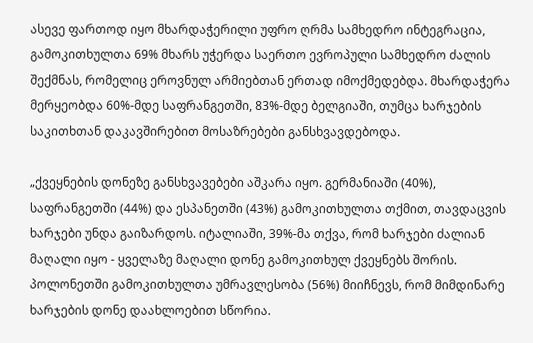ასევე ფართოდ იყო მხარდაჭერილი უფრო ღრმა სამხედრო ინტეგრაცია, გამოკითხულთა 69% მხარს უჭერდა საერთო ევროპული სამხედრო ძალის შექმნას, რომელიც ეროვნულ არმიებთან ერთად იმოქმედებდა. მხარდაჭერა მერყეობდა 60%-მდე საფრანგეთში, 83%-მდე ბელგიაში, თუმცა ხარჯების საკითხთან დაკავშირებით მოსაზრებები განსხვავდებოდა.

„ქვეყნების დონეზე განსხვავებები აშკარა იყო. გერმანიაში (40%), საფრანგეთში (44%) და ესპანეთში (43%) გამოკითხულთა თქმით, თავდაცვის ხარჯები უნდა გაიზარდოს. იტალიაში, 39%-მა თქვა, რომ ხარჯები ძალიან მაღალი იყო - ყველაზე მაღალი დონე გამოკითხულ ქვეყნებს შორის. პოლონეთში გამოკითხულთა უმრავლესობა (56%) მიიჩნევს, რომ მიმდინარე ხარჯების დონე დაახლოებით სწორია.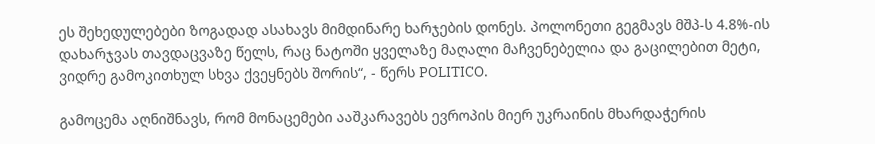ეს შეხედულებები ზოგადად ასახავს მიმდინარე ხარჯების დონეს. პოლონეთი გეგმავს მშპ-ს 4.8%-ის დახარჯვას თავდაცვაზე წელს, რაც ნატოში ყველაზე მაღალი მაჩვენებელია და გაცილებით მეტი, ვიდრე გამოკითხულ სხვა ქვეყნებს შორის“, - წერს POLITICO.

გამოცემა აღნიშნავს, რომ მონაცემები ააშკარავებს ევროპის მიერ უკრაინის მხარდაჭერის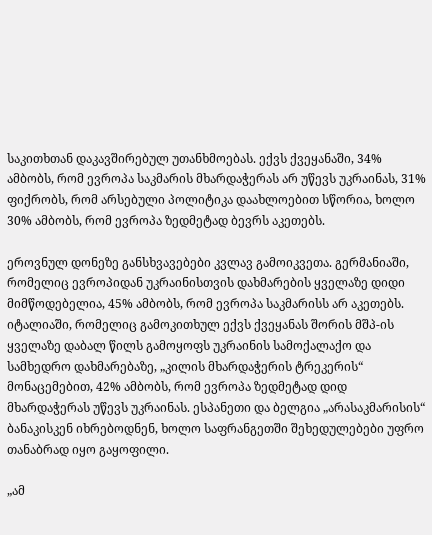საკითხთან დაკავშირებულ უთანხმოებას. ექვს ქვეყანაში, 34% ამბობს, რომ ევროპა საკმარის მხარდაჭერას არ უწევს უკრაინას, 31% ფიქრობს, რომ არსებული პოლიტიკა დაახლოებით სწორია, ხოლო 30% ამბობს, რომ ევროპა ზედმეტად ბევრს აკეთებს.

ეროვნულ დონეზე განსხვავებები კვლავ გამოიკვეთა. გერმანიაში, რომელიც ევროპიდან უკრაინისთვის დახმარების ყველაზე დიდი მიმწოდებელია, 45% ამბობს, რომ ევროპა საკმარისს არ აკეთებს. იტალიაში, რომელიც გამოკითხულ ექვს ქვეყანას შორის მშპ-ის ყველაზე დაბალ წილს გამოყოფს უკრაინის სამოქალაქო და სამხედრო დახმარებაზე, „კილის მხარდაჭერის ტრეკერის“ მონაცემებით, 42% ამბობს, რომ ევროპა ზედმეტად დიდ მხარდაჭერას უწევს უკრაინას. ესპანეთი და ბელგია „არასაკმარისის“ ბანაკისკენ იხრებოდნენ, ხოლო საფრანგეთში შეხედულებები უფრო თანაბრად იყო გაყოფილი.

„ამ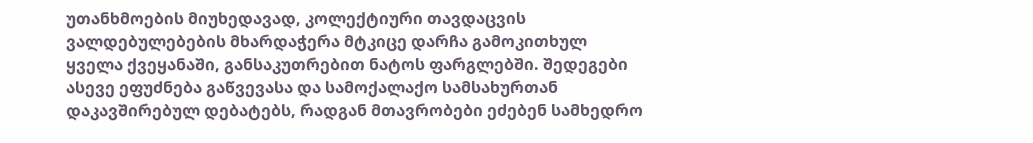უთანხმოების მიუხედავად, კოლექტიური თავდაცვის ვალდებულებების მხარდაჭერა მტკიცე დარჩა გამოკითხულ ყველა ქვეყანაში, განსაკუთრებით ნატოს ფარგლებში. შედეგები ასევე ეფუძნება გაწვევასა და სამოქალაქო სამსახურთან დაკავშირებულ დებატებს, რადგან მთავრობები ეძებენ სამხედრო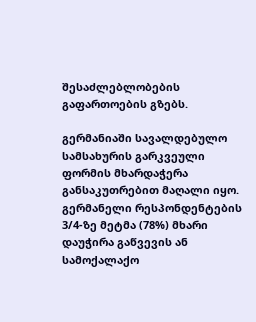შესაძლებლობების გაფართოების გზებს.

გერმანიაში სავალდებულო სამსახურის გარკვეული ფორმის მხარდაჭერა განსაკუთრებით მაღალი იყო. გერმანელი რესპონდენტების 3/4-ზე მეტმა (78%) მხარი დაუჭირა გაწვევის ან სამოქალაქო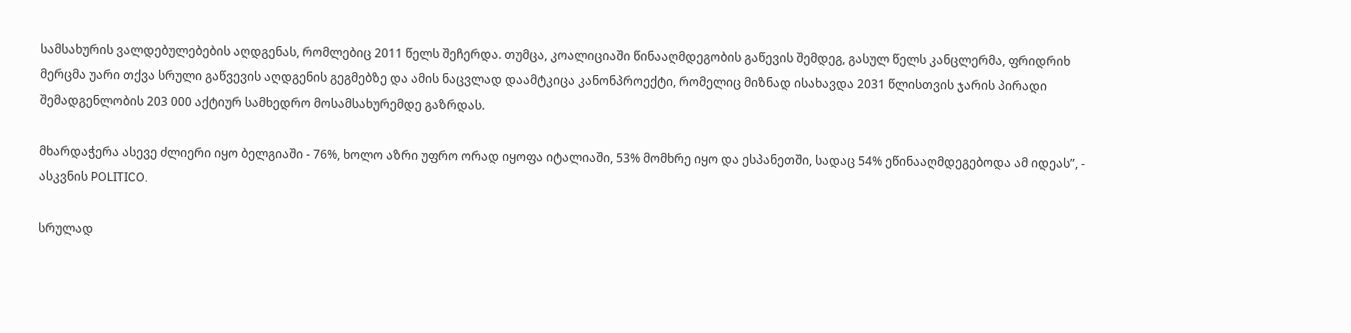სამსახურის ვალდებულებების აღდგენას, რომლებიც 2011 წელს შეჩერდა. თუმცა, კოალიციაში წინააღმდეგობის გაწევის შემდეგ, გასულ წელს კანცლერმა, ფრიდრიხ მერცმა უარი თქვა სრული გაწვევის აღდგენის გეგმებზე და ამის ნაცვლად დაამტკიცა კანონპროექტი, რომელიც მიზნად ისახავდა 2031 წლისთვის ჯარის პირადი შემადგენლობის 203 000 აქტიურ სამხედრო მოსამსახურემდე გაზრდას.

მხარდაჭერა ასევე ძლიერი იყო ბელგიაში - 76%, ხოლო აზრი უფრო ორად იყოფა იტალიაში, 53% მომხრე იყო და ესპანეთში, სადაც 54% ეწინააღმდეგებოდა ამ იდეას”, - ასკვნის POLITICO.

სრულად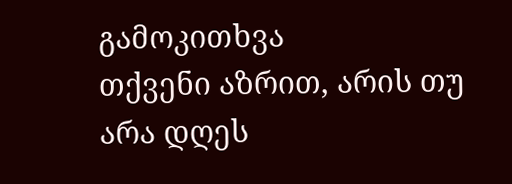გამოკითხვა
თქვენი აზრით, არის თუ არა დღეს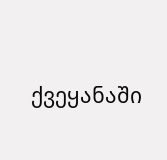ქვეყანაში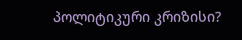პოლიტიკური კრიზისი?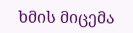ხმის მიცემა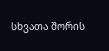სხვათა შორის